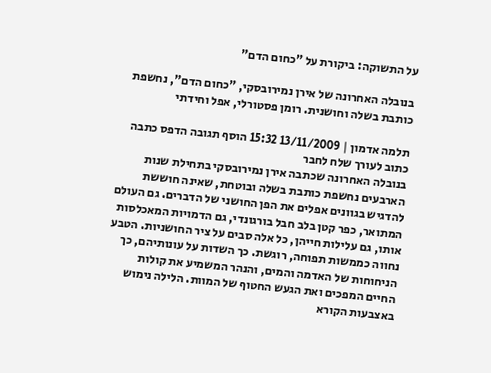על התשוקה: ביקורת על "כחום הדם"

בנובלה האחרונה של אירן נמירובסקי, "כחום הדם", נחשפת כותבת בשלה וחושנית. רומן פסטורלי, אפל וחידתי

תלמה אדמון | 13/11/2009 15:32 הוסף תגובה הדפס כתבה כתוב לעורך שלח לחבר
בנובלה האחרונה שכתבה אירן נמירובסקי בתחילת שנות הארבעים נחשפת כותבת בשלה ובוטחת, שאינה חוששת להדגיש בגוונים אפלים את הפן החושני של הדברים. גם העולם המתואר, כפר קטן בלב חבל בורגונדי, גם הדמויות המאכלסות אותו, גם עלילות חייהן, כל אלה סבים על ציר החושניות. הטבע נחווה כממשות תפוחה, רוגשת. כך השדות על עונותיהם, כך הניחוחות של האדמה והמים, והנהר המשמיע את קולות החיים המפכים ואת הגעש החטוף של המוות. הלילה נימוש באצבעות הקורא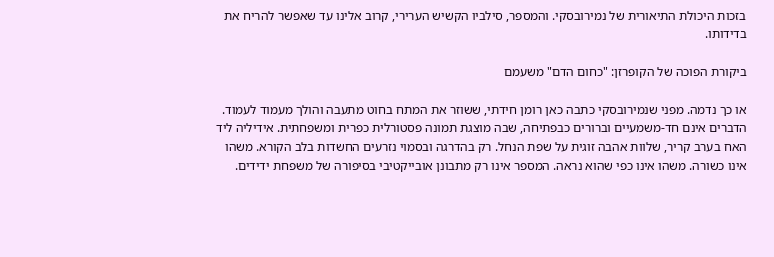בזכות היכולת התיאורית של נמירובסקי. והמספר, סילביו הקשיש הערירי, קרוב אלינו עד שאפשר להריח את בדידותו.

ביקורת הפוכה של הקופרזן: "כחום הדם" משעמם

או כך נדמה. מפני שנמירובסקי כתבה כאן רומן חידתי, ששוזר את המתח בחוט מתעבה והולך מעמוד לעמוד. הדברים אינם חד-משמעיים וברורים כבפתיחה, שבה מוצגת תמונה פסטורלית כפרית ומשפחתית. אידיליה ליד האח בערב קריר, שלוות אהבה זוגית על שפת הנחל. רק בהדרגה ובסמוי נזרעים החשדות בלב הקורא. משהו אינו כשורה. משהו אינו כפי שהוא נראה. המספר אינו רק מתבונן אובייקטיבי בסיפורה של משפחת ידידים.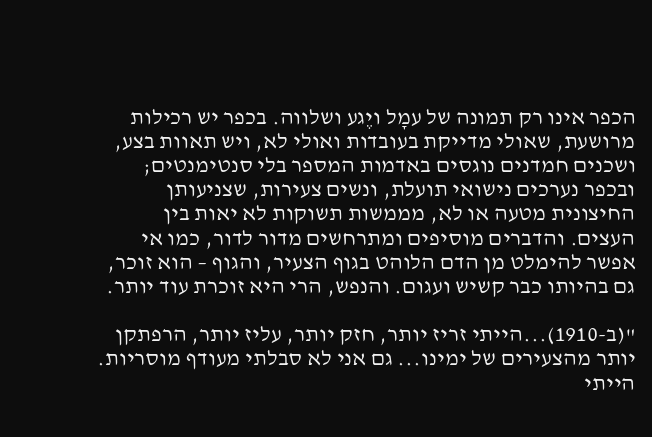הכפר אינו רק תמונה של עמָל ויֶגע ושלווה. בכפר יש רכילות מרושעת, שאולי מדייקת בעובדות ואולי לא, ויש תאוות בצע, ושכנים חמדנים נוגסים באדמות המספר בלי סנטימנטים; ובכפר נערכים נישואי תועלת, ונשים צעירות, שצניעותן החיצונית מטעה או לא, מממשות תשוקות לא יאות בין העצים. והדברים מוסיפים ומתרחשים מדור לדור, כמו אי אפשר להימלט מן הדם הלוהט בגוף הצעיר, והגוף – הוא זוכר, גם בהיותו כבר קשיש ועגום. והנפש, הרי היא זוכרת עוד יותר.

"(ב-1910)...הייתי זריז יותר, חזק יותר, עליז יותר, הרפתקן יותר מהצעירים של ימינו... גם אני לא סבלתי מעודף מוסריות. הייתי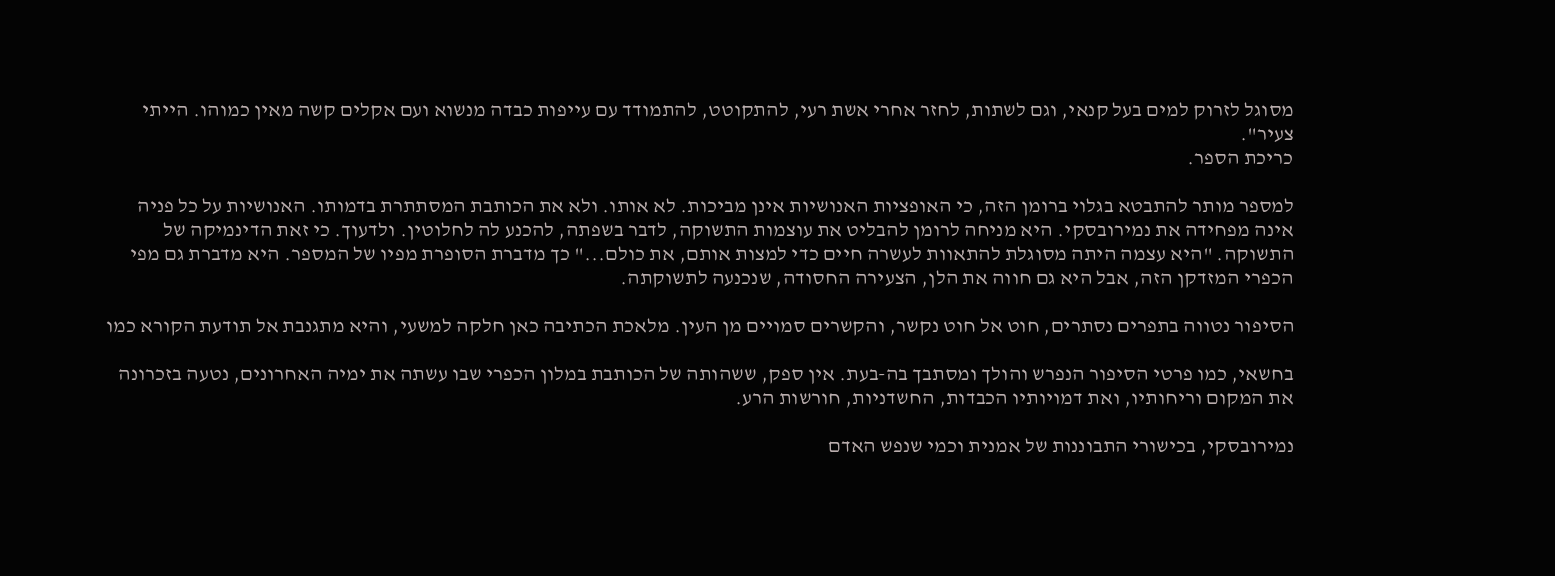מסוגל לזרוק למים בעל קנאי, וגם לשתות, לחזר אחרי אשת רעי, להתקוטט, להתמודד עם עייפות כבדה מנשוא ועם אקלים קשה מאין כמוהו. הייתי צעיר".
כריכת הספר.

למספר מותר להתבטא בגלוי ברומן הזה, כי האופציות האנושיות אינן מביכות. לא אותו. ולא את הכותבת המסתתרת בדמותו. האנושיות על כל פניה אינה מפחידה את נמירובסקי. היא מניחה לרומן להבליט את עוצמות התשוקה, לדבר בשפתה, להכנע לה לחלוטין. ולדעוך. כי זאת הדינמיקה של התשוקה. "היא עצמה היתה מסוגלת להתאוות לעשרה חיים כדי למצות אותם, את כולם..." כך מדברת הסופרת מפיו של המספר. היא מדברת גם מפי הכפרי המזדקן הזה, אבל היא גם חווה את הלן, הצעירה החסודה, שנכנעה לתשוקתה.

הסיפור נטווה בתפרים נסתרים, חוט אל חוט נקשר, והקשרים סמויים מן העין. מלאכת הכתיבה כאן חלקה למשעי, והיא מתגנבת אל תודעת הקורא כמו

בחשאי, כמו פרטי הסיפור הנפרש והולך ומסתבך בה-בעת. אין ספק, ששהותה של הכותבת במלון הכפרי שבו עשתה את ימיה האחרונים, נטעה בזכרונה את המקום וריחותיו, ואת דמויותיו הכבדות, החשדניות, חורשות הרע.

נמירובסקי, בכישורי התבוננות של אמנית וכמי שנפש האדם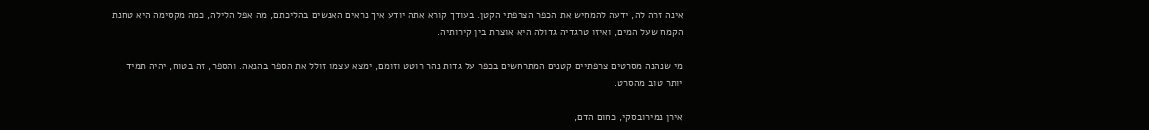אינה זרה לה, ידעה להמחיש את הכפר הצרפתי הקטן. בעודך קורא אתה יודע איך נראים האנשים בהליכתם, מה אפל הלילה, כמה מקסימה היא טחנת הקמח שעל המים, ואיזו טרגדיה גדולה היא אוצרת בין קירותיה.

מי שנהנה מסרטים צרפתיים קטנים המתרחשים בכפר על גדות נהר רוטט וזומם, ימצא עצמו זולל את הספר בהנאה. והספר, זה בטוח, יהיה תמיד יותר טוב מהסרט.

אירן נמירובסקי, כחום הדם,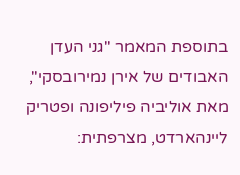בתוספת המאמר "גני העדן האבודים של אירן נמירובסקי", מאת אוליביה פיליפונה ופטריק ליינהארדט, מצרפתית: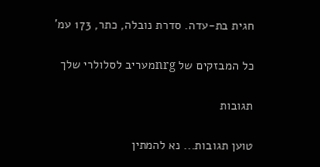חגית בת-עדה. סדרת נובלה, כתר, 173 עמ'

כל המבזקים של nrgמעריב לסלולרי שלך

תגובות

טוען תגובות... נא להמתין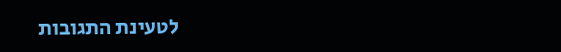לטעינת התגובות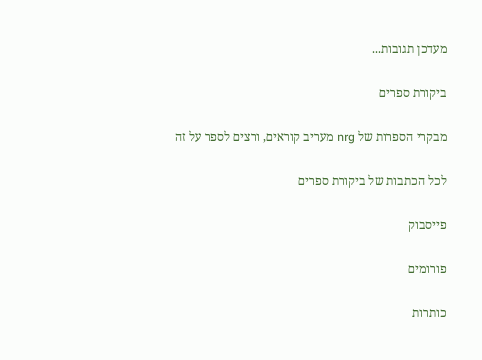מעדכן תגובות...

ביקורת ספרים

מבקרי הספרות של nrg מעריב קוראים, ורצים לספר על זה

לכל הכתבות של ביקורת ספרים

פייסבוק

פורומים

כותרות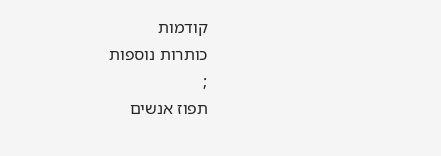קודמות
כותרות נוספות
;
תפוז אנשים